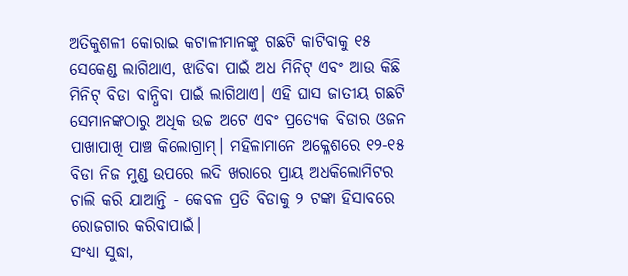ଅତିକୁଶଳୀ କୋରାଇ କଟାଳୀମାନଙ୍କୁ ଗଛଟି କାଟିବାକୁ ୧୫ ସେକେଣ୍ଡ ଲାଗିଥାଏ, ଝାଡିବା ପାଇଁ ଅଧ ମିନିଟ୍ ଏବଂ ଆଉ କିଛି ମିନିଟ୍ ବିଡା ବାନ୍ଧିବା ପାଇଁ ଲାଗିଥାଏ। ଏହି ଘାସ ଜାତୀୟ ଗଛଟି ସେମାନଙ୍କଠାରୁ ଅଧିକ ଉଚ୍ଚ ଅଟେ ଏବଂ ପ୍ରତ୍ୟେକ ବିଡାର ଓଜନ ପାଖାପାଖି ପାଞ୍ଚ କିଲୋଗ୍ରାମ୍। ମହିଳାମାନେ ଅକ୍ଳେଶରେ ୧୨-୧୫ ବିଡା ନିଜ ମୁଣ୍ଡ ଉପରେ ଲଦି ଖରାରେ ପ୍ରାୟ ଅଧକିଲୋମିଟର ଚାଲି କରି ଯାଆନ୍ତି - କେବଳ ପ୍ରତି ବିଡାକୁ ୨ ଟଙ୍କା ହିସାବରେ ରୋଜଗାର କରିବାପାଇଁ।
ସଂଧ୍ୟା ସୁଦ୍ଧା,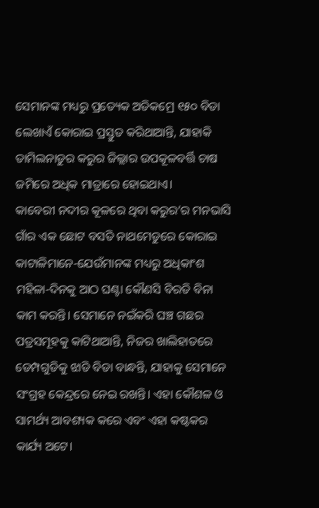ସେମାନଙ୍କ ମଧ୍ୟରୁ ପ୍ରତ୍ୟେକ ଅତିକମ୍ରେ ୧୫୦ ବିଡା ଲେଖାଏଁ କୋରାଇ ପ୍ରସ୍ତୁତ କରିଥାଆନ୍ତି, ଯାହାକି ତାମିଲନାଡୁର କରୁର ଜିଲ୍ଲାର ଉପକୂଳବର୍ତ୍ତି ଚାଷ ଜମିରେ ଅଧିକ ମାତ୍ରାରେ ହୋଇଥାଏ।
କାବେରୀ ନଦୀର କୂଳରେ ଥିବା କରୁର’ର ମନଭାସି ଗାଁର ଏକ ଛୋଟ ବସତି ନାଥମେଡୁରେ କୋରାଇ କାଟାଳିମାନେ-ଯେଉଁମାନଙ୍କ ମଧ୍ୟରୁ ଅଧିକାଂଶ ମହିଳା-ଦିନକୁ ଆଠ ଘଣ୍ଟା କୌଣସି ବିରତି ବିନା କାମ କରନ୍ତି। ସେମାନେ ନଇଁକରି ଘଞ୍ଚ ଗଛର ପତ୍ରସମୂହକୁ କାଟିଥାଆନ୍ତି, ନିଜର ଖାଲିହାତରେ ଡେମ୍ପଗୁଡିକୁ ଝାଡି ବିଡା ବାନ୍ଧନ୍ତି, ଯାହାକୁ ସେମାନେ ସଂଗ୍ରହ କେନ୍ଦ୍ରରେ ନେଇ ରଖନ୍ତି। ଏହା କୌଶଳ ଓ ସାମର୍ଥ୍ୟ ଆବଶ୍ୟକ କରେ ଏବଂ ଏହା କଷ୍ଟକର କାର୍ଯ୍ୟ ଅଟେ।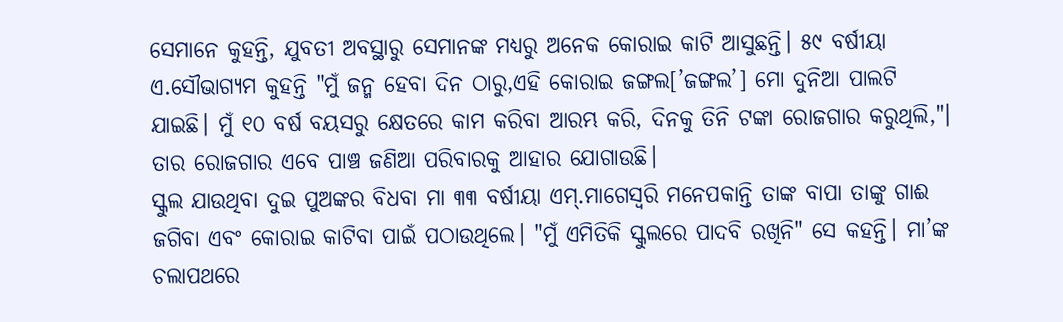ସେମାନେ କୁହନ୍ତି, ଯୁବତୀ ଅବସ୍ଥାରୁ ସେମାନଙ୍କ ମଧ୍ୟରୁ ଅନେକ କୋରାଇ କାଟି ଆସୁଛନ୍ତି। ୫୯ ବର୍ଷୀୟା ଏ.ସୌଭାଗ୍ୟମ କୁହନ୍ତି "ମୁଁ ଜନ୍ମ ହେବା ଦିନ ଠାରୁ,ଏହି କୋରାଇ ଜଙ୍ଗଲ[’ଜଙ୍ଗଲ’] ମୋ ଦୁନିଆ ପାଲଟି ଯାଇଛି। ମୁଁ ୧୦ ବର୍ଷ ବୟସରୁ କ୍ଷେତରେ କାମ କରିବା ଆରମ୍ଭ କରି, ଦିନକୁ ତିନି ଟଙ୍କା ରୋଜଗାର କରୁଥିଲି,"। ତାର ରୋଜଗାର ଏବେ ପାଞ୍ଚ ଜଣିଆ ପରିବାରକୁ ଆହାର ଯୋଗାଉଛି।
ସ୍କୁଲ ଯାଉଥିବା ଦୁଇ ପୁଅଙ୍କର ବିଧବା ମା ୩୩ ବର୍ଷୀୟା ଏମ୍.ମାଗେସ୍ୱରି ମନେପକାନ୍ତି ତାଙ୍କ ବାପା ତାଙ୍କୁ ଗାଈ ଜଗିବା ଏବଂ କୋରାଇ କାଟିବା ପାଇଁ ପଠାଉଥିଲେ। "ମୁଁ ଏମିତିକି ସ୍କୁଲରେ ପାଦବି ରଖିନି" ସେ କହନ୍ତି। ମା’ଙ୍କ ଚଲାପଥରେ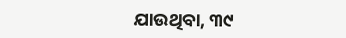ଯାଉଥିବା, ୩୯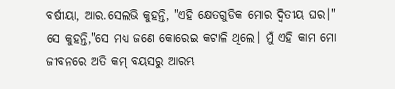ବର୍ଷୀୟା, ଆର.ସେଲଭି କୁହନ୍ତି, "ଏହି କ୍ଷେତଗୁଡିକ ମୋର ଦ୍ୱିତୀୟ ଘର।" ସେ କୁହନ୍ତି,"ସେ ମଧ୍ୟ ଜଣେ କୋରେଇ କଟାଳି ଥିଲେ। ମୁଁ ଏହି କାମ ମୋ ଜୀବନରେ ଅତି କମ୍ ବୟସରୁ ଆରମ୍ଭ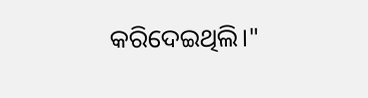କରିଦେଇଥିଲି।"